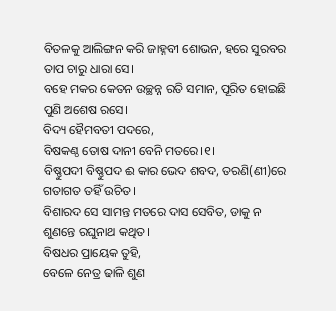ବିତଳକୁ ଆଲିଙ୍ଗନ କରି ଜାହ୍ନବୀ ଶୋଭନ, ହରେ ସୁରବର ତାପ ଚାରୁ ଧାରା ସେ।
ବହେ ମକର କେତନ ଉଚ୍ଛନ୍ନ ରତି ସମାନ, ପୂରିତ ହୋଇଛି ପୁଣି ଅଶେଷ ରସେ।
ବିଦ୍ୟ ହୈମବତୀ ପଦରେ,
ବିଷକଣ୍ଠ ତୋଷ ଦାନୀ ବେନି ମତରେ।୧।
ବିଷ୍ଣୁପଦୀ ବିଷ୍ଣୁପଦ ଈ କାର ଭେଦ ଶବଦ, ତରଣି(ଣୀ)ରେ ଗତାଗତ ତହିଁ ଉଚିତ।
ବିଶାରଦ ସେ ସାମନ୍ତ ମତରେ ଦାସ ସେବିତ, ଡାକୁ ନ ଶୁଣନ୍ତେ ରଘୁନାଥ କଥିତ।
ବିଷଧର ପ୍ରାୟେକ ତୁହି,
ବେଳେ ନେତ୍ର ଢାଳି ଶୁଣ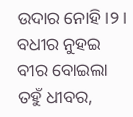ଉଦାର ନୋହି।୨।
ବଧୀର ନୁହଇ ବୀର ବୋଇଲା ତହୁଁ ଧୀବର,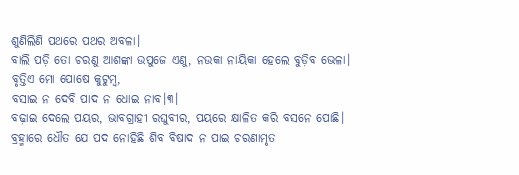ଶୁଣିଲିଣି ପଥରେ ପଥର ଅବଳା।
ବାଲି ପଡ଼ି ତୋ ଚରଣୁ ଆଶଙ୍କା ଉପୁଜେ ଏଣୁ, ନଉକା ନାୟିକା ହେଲେ ବୁଡ଼ିବ ଭେଳା।
ବୃତ୍ତିଏ ମୋ ପୋଷେ କୁଟୁମ୍ବ,
ବସାଇ ନ ଦେବି ପାଦ ନ ଧୋଇ ନାବ।୩।
ବଢ଼ାଇ ଦେଲେ ପୟର, ଭାବଗ୍ରାହୀ ରଘୁବୀର, ପୟରେ କ୍ଷାଳିତ କରି ବସନେ ପୋଛି।
ବ୍ରହ୍ମାରେ ଧୌତ ଯେ ପଦ ନୋହିଛି ଶିବ ବିଷାଦ ନ ପାଇ ଚରଣାମୃତ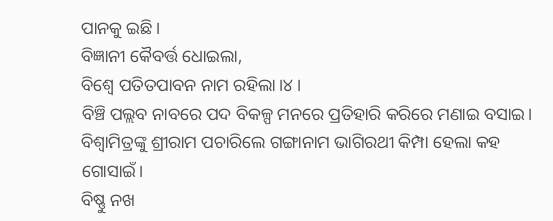ପାନକୁ ଇଛି।
ବିଜ୍ଞାନୀ କୈବର୍ତ୍ତ ଧୋଇଲା,
ବିଶ୍ବେ ପତିତପାବନ ନାମ ରହିଲା।୪।
ବିଞ୍ଚି ପଲ୍ଲବ ନାବରେ ପଦ ବିକଳ୍ପ ମନରେ ପ୍ରତିହାରି କରିରେ ମଣାଇ ବସାଇ।
ବିଶ୍ବାମିତ୍ରଙ୍କୁ ଶ୍ରୀରାମ ପଚାରିଲେ ଗଙ୍ଗାନାମ ଭାଗିରଥୀ କିମ୍ପା ହେଲା କହ ଗୋସାଇଁ।
ବିଷ୍ଣୁ ନଖ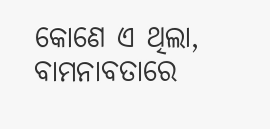କୋଣେ ଏ ଥିଲା,
ବାମନାବତାରେ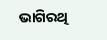ଭାଗିରଥି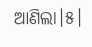ଆଣିଲା।୫।